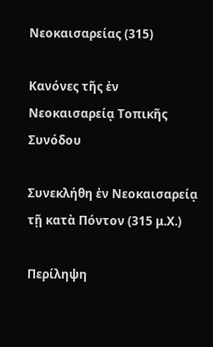Νεοκαισαρείας (315)

Κανόνες τῆς ἐν Νεοκαισαρείᾳ Τοπικῆς Συνόδου

Συνεκλήθη ἐν Νεοκαισαρείᾳ τῇ κατὰ Πόντον (315 μ.Χ.)

Περίληψη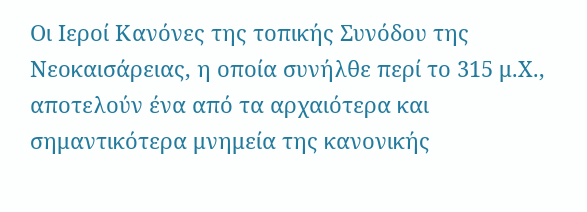Οι Ιεροί Κανόνες της τοπικής Συνόδου της Νεοκαισάρειας, η οποία συνήλθε περί το 315 μ.Χ., αποτελούν ένα από τα αρχαιότερα και σημαντικότερα μνημεία της κανονικής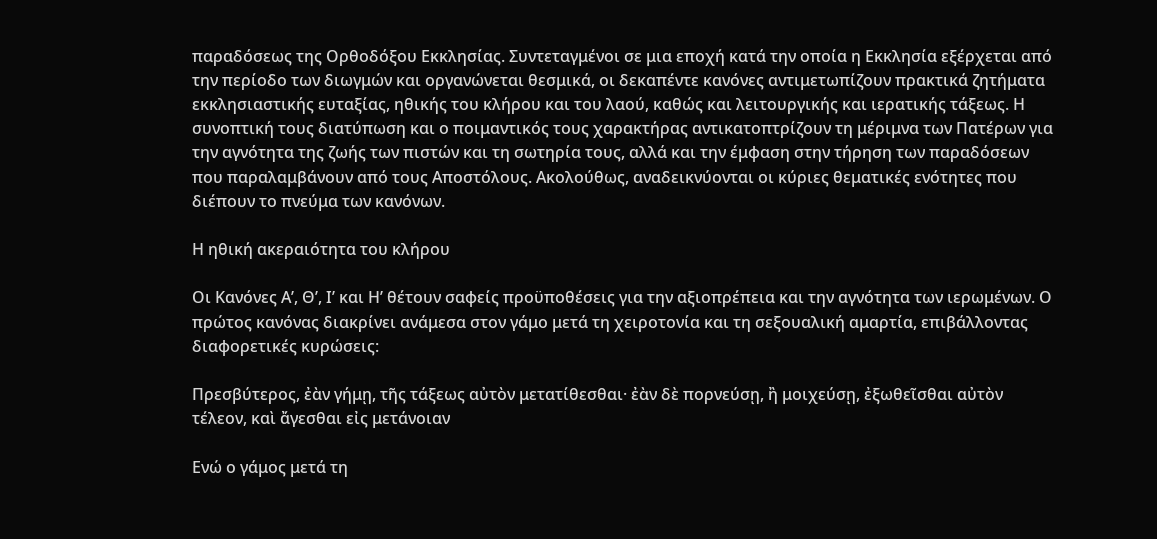παραδόσεως της Ορθοδόξου Εκκλησίας. Συντεταγμένοι σε μια εποχή κατά την οποία η Εκκλησία εξέρχεται από την περίοδο των διωγμών και οργανώνεται θεσμικά, οι δεκαπέντε κανόνες αντιμετωπίζουν πρακτικά ζητήματα εκκλησιαστικής ευταξίας, ηθικής του κλήρου και του λαού, καθώς και λειτουργικής και ιερατικής τάξεως. Η συνοπτική τους διατύπωση και ο ποιμαντικός τους χαρακτήρας αντικατοπτρίζουν τη μέριμνα των Πατέρων για την αγνότητα της ζωής των πιστών και τη σωτηρία τους, αλλά και την έμφαση στην τήρηση των παραδόσεων που παραλαμβάνουν από τους Αποστόλους. Ακολούθως, αναδεικνύονται οι κύριες θεματικές ενότητες που διέπουν το πνεύμα των κανόνων.

Η ηθική ακεραιότητα του κλήρου

Οι Κανόνες Αʹ, Θʹ, Ιʹ και Ηʹ θέτουν σαφείς προϋποθέσεις για την αξιοπρέπεια και την αγνότητα των ιερωμένων. Ο πρώτος κανόνας διακρίνει ανάμεσα στον γάμο μετά τη χειροτονία και τη σεξουαλική αμαρτία, επιβάλλοντας διαφορετικές κυρώσεις:

Πρεσβύτερος, ἐὰν γήμῃ, τῆς τάξεως αὐτὸν μετατίθεσθαι· ἐὰν δὲ πορνεύσῃ, ἢ μοιχεύσῃ, ἐξωθεῖσθαι αὐτὸν τέλεον, καὶ ἄγεσθαι εἰς μετάνοιαν

Ενώ ο γάμος μετά τη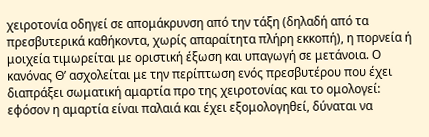χειροτονία οδηγεί σε απομάκρυνση από την τάξη (δηλαδή από τα πρεσβυτερικά καθήκοντα, χωρίς απαραίτητα πλήρη εκκοπή), η πορνεία ή μοιχεία τιμωρείται με οριστική έξωση και υπαγωγή σε μετάνοια. Ο κανόνας Θʹ ασχολείται με την περίπτωση ενός πρεσβυτέρου που έχει διαπράξει σωματική αμαρτία προ της χειροτονίας και το ομολογεί: εφόσον η αμαρτία είναι παλαιά και έχει εξομολογηθεί, δύναται να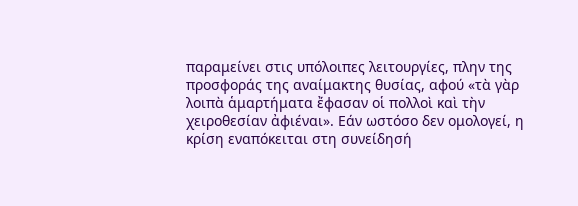παραμείνει στις υπόλοιπες λειτουργίες, πλην της προσφοράς της αναίμακτης θυσίας, αφού «τὰ γὰρ λοιπὰ ἁμαρτήματα ἔφασαν οἱ πολλοὶ καὶ τὴν χειροθεσίαν ἀφιέναι». Εάν ωστόσο δεν ομολογεί, η κρίση εναπόκειται στη συνείδησή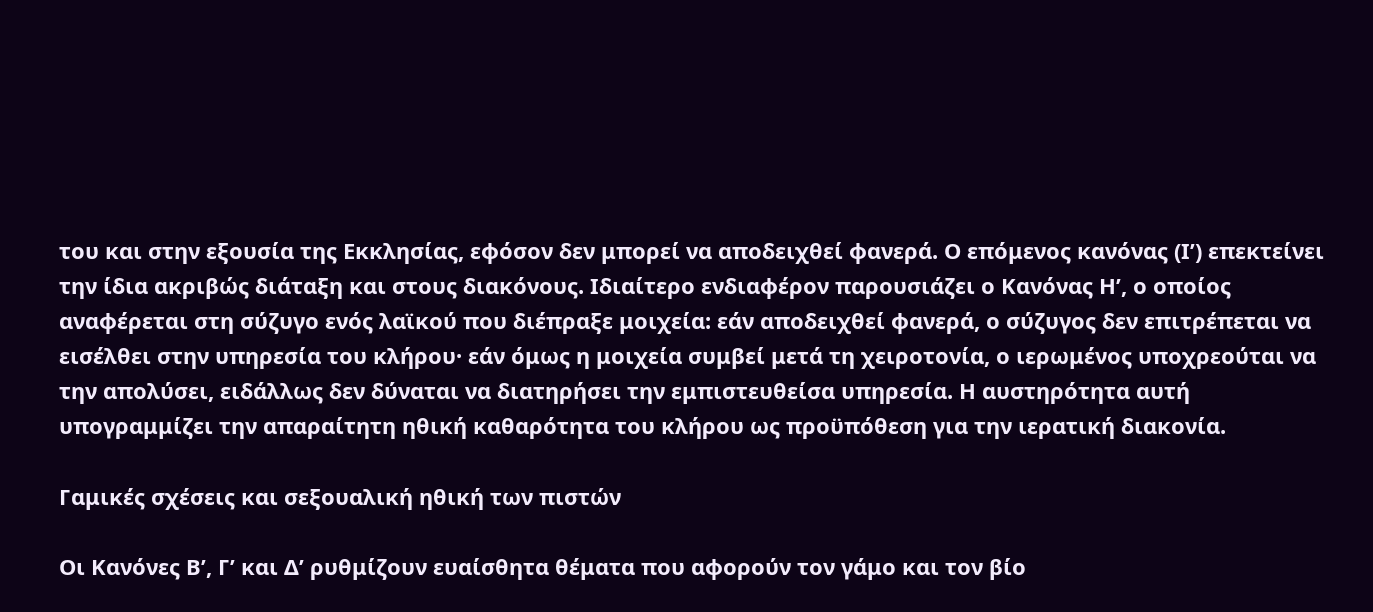του και στην εξουσία της Εκκλησίας, εφόσον δεν μπορεί να αποδειχθεί φανερά. Ο επόμενος κανόνας (Ιʹ) επεκτείνει την ίδια ακριβώς διάταξη και στους διακόνους. Ιδιαίτερο ενδιαφέρον παρουσιάζει ο Κανόνας Ηʹ, ο οποίος αναφέρεται στη σύζυγο ενός λαϊκού που διέπραξε μοιχεία: εάν αποδειχθεί φανερά, ο σύζυγος δεν επιτρέπεται να εισέλθει στην υπηρεσία του κλήρου· εάν όμως η μοιχεία συμβεί μετά τη χειροτονία, ο ιερωμένος υποχρεούται να την απολύσει, ειδάλλως δεν δύναται να διατηρήσει την εμπιστευθείσα υπηρεσία. Η αυστηρότητα αυτή υπογραμμίζει την απαραίτητη ηθική καθαρότητα του κλήρου ως προϋπόθεση για την ιερατική διακονία.

Γαμικές σχέσεις και σεξουαλική ηθική των πιστών

Οι Κανόνες Βʹ, Γʹ και Δʹ ρυθμίζουν ευαίσθητα θέματα που αφορούν τον γάμο και τον βίο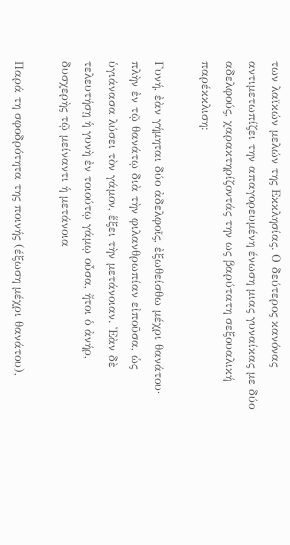των λαϊκών μελών της Εκκλησίας. Ο δεύτερος κανόνας αντιμετωπίζει την απαγορευμένη ένωση μιας γυναίκας με δύο αδελφούς, χαρακτηρίζοντάς την ως βαρύτατη σεξουαλική παρέκκλιση:

Γυνή, ἐὰν γήμηται δύο ἀδελφοῖς, ἐξωθείσθω μέχρι θανάτου· πλὴν ἐν τῷ θανάτῳ διὰ τὴν φιλανθρωπίαν εἰποῦσα, ὡς ὑγιάνασα λύσει τὸν γάμον, ἕξει τὴν μετάνοιαν. Ἐὰν δὲ τελευτήσῃ ἡ γυνὴ ἐν τοιούτῳ γάμῳ οὖσα, ἤτοι ὁ ἀνήρ, δυσχερὴς τῷ μείναντι ἡ μετάνοια

Παρά τη σφοδρότητα της ποινής (έξωση μέχρι θανάτου),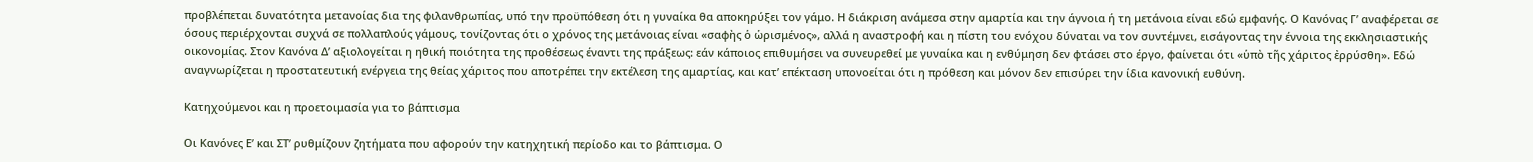προβλέπεται δυνατότητα μετανοίας δια της φιλανθρωπίας, υπό την προϋπόθεση ότι η γυναίκα θα αποκηρύξει τον γάμο. Η διάκριση ανάμεσα στην αμαρτία και την άγνοια ή τη μετάνοια είναι εδώ εμφανής. Ο Κανόνας Γʹ αναφέρεται σε όσους περιέρχονται συχνά σε πολλαπλούς γάμους, τονίζοντας ότι ο χρόνος της μετάνοιας είναι «σαφὴς ὁ ὡρισμένος», αλλά η αναστροφή και η πίστη του ενόχου δύναται να τον συντέμνει, εισάγοντας την έννοια της εκκλησιαστικής οικονομίας. Στον Κανόνα Δʹ αξιολογείται η ηθική ποιότητα της προθέσεως έναντι της πράξεως: εάν κάποιος επιθυμήσει να συνευρεθεί με γυναίκα και η ενθύμηση δεν φτάσει στο έργο, φαίνεται ότι «ὑπὸ τῆς χάριτος ἐρρύσθη». Εδώ αναγνωρίζεται η προστατευτική ενέργεια της θείας χάριτος που αποτρέπει την εκτέλεση της αμαρτίας, και κατ’ επέκταση υπονοείται ότι η πρόθεση και μόνον δεν επισύρει την ίδια κανονική ευθύνη.

Κατηχούμενοι και η προετοιμασία για το βάπτισμα

Οι Κανόνες Εʹ και ΣΤʹ ρυθμίζουν ζητήματα που αφορούν την κατηχητική περίοδο και το βάπτισμα. Ο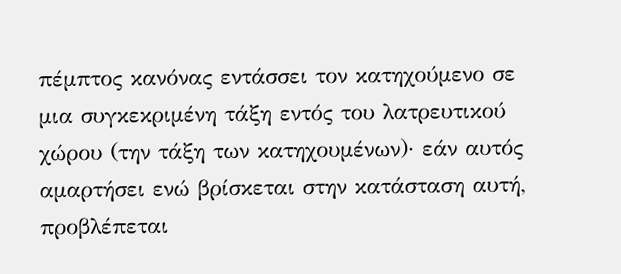πέμπτος κανόνας εντάσσει τον κατηχούμενο σε μια συγκεκριμένη τάξη εντός του λατρευτικού χώρου (την τάξη των κατηχουμένων)· εάν αυτός αμαρτήσει ενώ βρίσκεται στην κατάσταση αυτή, προβλέπεται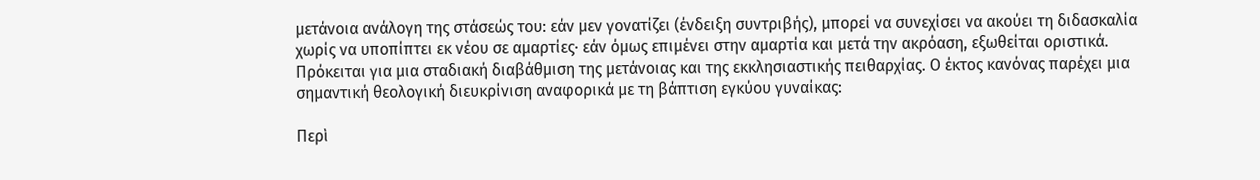μετάνοια ανάλογη της στάσεώς του: εάν μεν γονατίζει (ένδειξη συντριβής), μπορεί να συνεχίσει να ακούει τη διδασκαλία χωρίς να υποπίπτει εκ νέου σε αμαρτίες· εάν όμως επιμένει στην αμαρτία και μετά την ακρόαση, εξωθείται οριστικά. Πρόκειται για μια σταδιακή διαβάθμιση της μετάνοιας και της εκκλησιαστικής πειθαρχίας. Ο έκτος κανόνας παρέχει μια σημαντική θεολογική διευκρίνιση αναφορικά με τη βάπτιση εγκύου γυναίκας:

Περὶ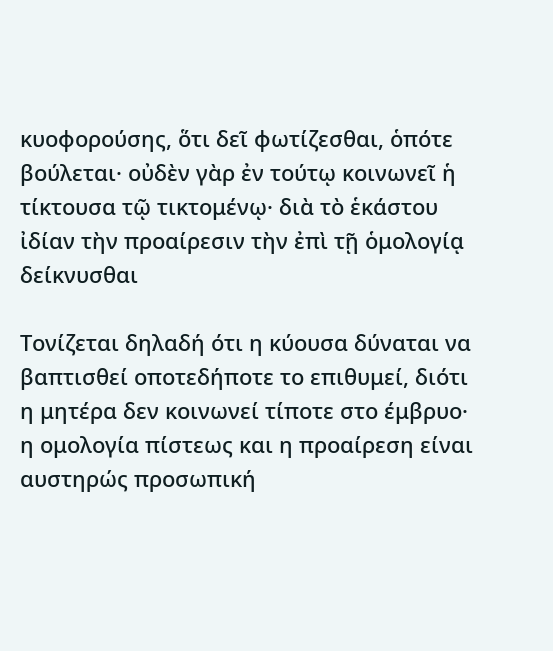κυοφορούσης, ὅτι δεῖ φωτίζεσθαι, ὁπότε βούλεται· οὐδὲν γὰρ ἐν τούτῳ κοινωνεῖ ἡ τίκτουσα τῷ τικτομένῳ· διὰ τὸ ἑκάστου ἰδίαν τὴν προαίρεσιν τὴν ἐπὶ τῇ ὁμολογίᾳ δείκνυσθαι

Τονίζεται δηλαδή ότι η κύουσα δύναται να βαπτισθεί οποτεδήποτε το επιθυμεί, διότι η μητέρα δεν κοινωνεί τίποτε στο έμβρυο· η ομολογία πίστεως και η προαίρεση είναι αυστηρώς προσωπική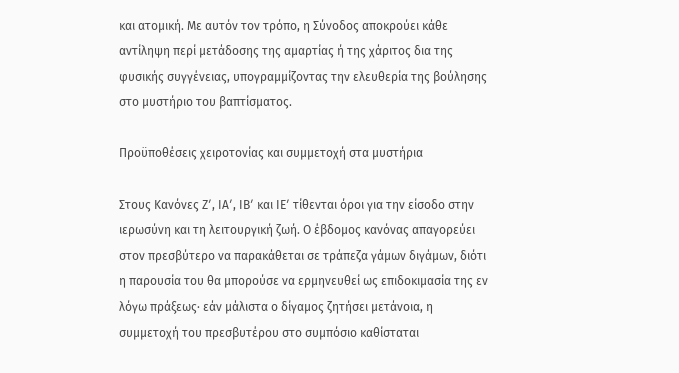και ατομική. Με αυτόν τον τρόπο, η Σύνοδος αποκρούει κάθε αντίληψη περί μετάδοσης της αμαρτίας ή της χάριτος δια της φυσικής συγγένειας, υπογραμμίζοντας την ελευθερία της βούλησης στο μυστήριο του βαπτίσματος.

Προϋποθέσεις χειροτονίας και συμμετοχή στα μυστήρια

Στους Κανόνες Ζʹ, ΙΑʹ, ΙΒʹ και ΙΕʹ τίθενται όροι για την είσοδο στην ιερωσύνη και τη λειτουργική ζωή. Ο έβδομος κανόνας απαγορεύει στον πρεσβύτερο να παρακάθεται σε τράπεζα γάμων διγάμων, διότι η παρουσία του θα μπορούσε να ερμηνευθεί ως επιδοκιμασία της εν λόγω πράξεως· εάν μάλιστα ο δίγαμος ζητήσει μετάνοια, η συμμετοχή του πρεσβυτέρου στο συμπόσιο καθίσταται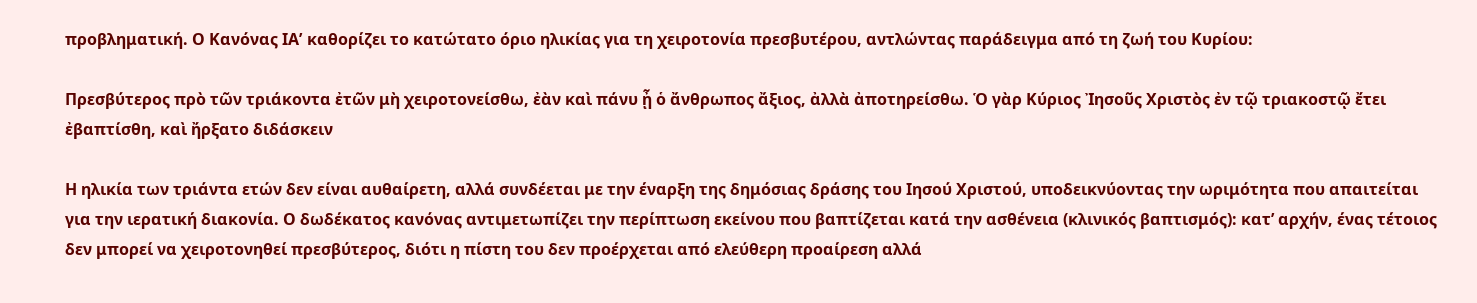προβληματική. Ο Κανόνας ΙΑʹ καθορίζει το κατώτατο όριο ηλικίας για τη χειροτονία πρεσβυτέρου, αντλώντας παράδειγμα από τη ζωή του Κυρίου:

Πρεσβύτερος πρὸ τῶν τριάκοντα ἐτῶν μὴ χειροτονείσθω, ἐὰν καὶ πάνυ ᾖ ὁ ἄνθρωπος ἄξιος, ἀλλὰ ἀποτηρείσθω. Ὁ γὰρ Κύριος Ἰησοῦς Χριστὸς ἐν τῷ τριακοστῷ ἔτει ἐβαπτίσθη, καὶ ἤρξατο διδάσκειν

Η ηλικία των τριάντα ετών δεν είναι αυθαίρετη, αλλά συνδέεται με την έναρξη της δημόσιας δράσης του Ιησού Χριστού, υποδεικνύοντας την ωριμότητα που απαιτείται για την ιερατική διακονία. Ο δωδέκατος κανόνας αντιμετωπίζει την περίπτωση εκείνου που βαπτίζεται κατά την ασθένεια (κλινικός βαπτισμός): κατ’ αρχήν, ένας τέτοιος δεν μπορεί να χειροτονηθεί πρεσβύτερος, διότι η πίστη του δεν προέρχεται από ελεύθερη προαίρεση αλλά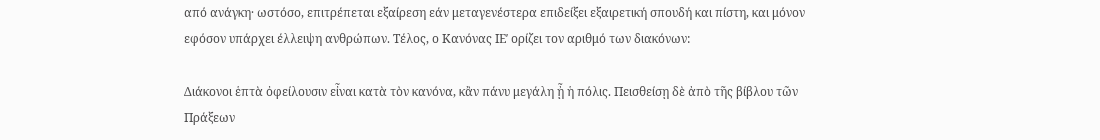από ανάγκη· ωστόσο, επιτρέπεται εξαίρεση εάν μεταγενέστερα επιδείξει εξαιρετική σπουδή και πίστη, και μόνον εφόσον υπάρχει έλλειψη ανθρώπων. Τέλος, ο Κανόνας ΙΕʹ ορίζει τον αριθμό των διακόνων:

Διάκονοι ἑπτὰ ὀφείλουσιν εἶναι κατὰ τὸν κανόνα, κἂν πάνυ μεγάλη ᾖ ἡ πόλις. Πεισθείσῃ δὲ ἀπὸ τῆς βίβλου τῶν Πράξεων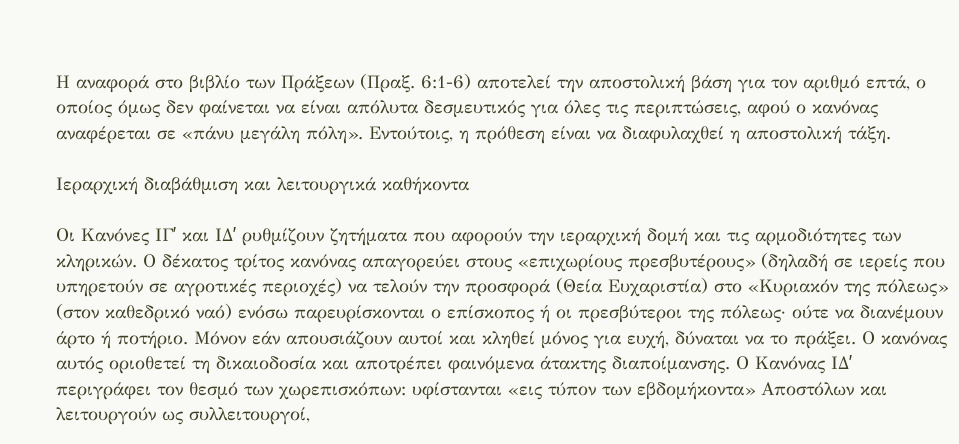Η αναφορά στο βιβλίο των Πράξεων (Πραξ. 6:1-6) αποτελεί την αποστολική βάση για τον αριθμό επτά, ο οποίος όμως δεν φαίνεται να είναι απόλυτα δεσμευτικός για όλες τις περιπτώσεις, αφού ο κανόνας αναφέρεται σε «πάνυ μεγάλη πόλη». Εντούτοις, η πρόθεση είναι να διαφυλαχθεί η αποστολική τάξη.

Ιεραρχική διαβάθμιση και λειτουργικά καθήκοντα

Οι Κανόνες ΙΓʹ και ΙΔʹ ρυθμίζουν ζητήματα που αφορούν την ιεραρχική δομή και τις αρμοδιότητες των κληρικών. Ο δέκατος τρίτος κανόνας απαγορεύει στους «επιχωρίους πρεσβυτέρους» (δηλαδή σε ιερείς που υπηρετούν σε αγροτικές περιοχές) να τελούν την προσφορά (Θεία Ευχαριστία) στο «Κυριακόν της πόλεως» (στον καθεδρικό ναό) ενόσω παρευρίσκονται ο επίσκοπος ή οι πρεσβύτεροι της πόλεως· ούτε να διανέμουν άρτο ή ποτήριο. Μόνον εάν απουσιάζουν αυτοί και κληθεί μόνος για ευχή, δύναται να το πράξει. Ο κανόνας αυτός οριοθετεί τη δικαιοδοσία και αποτρέπει φαινόμενα άτακτης διαποίμανσης. Ο Κανόνας ΙΔʹ περιγράφει τον θεσμό των χωρεπισκόπων: υφίστανται «εις τύπον των εβδομήκοντα» Αποστόλων και λειτουργούν ως συλλειτουργοί,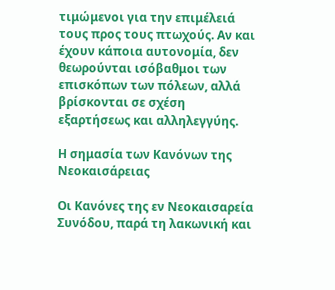τιμώμενοι για την επιμέλειά τους προς τους πτωχούς. Αν και έχουν κάποια αυτονομία, δεν θεωρούνται ισόβαθμοι των επισκόπων των πόλεων, αλλά βρίσκονται σε σχέση εξαρτήσεως και αλληλεγγύης.

Η σημασία των Κανόνων της Νεοκαισάρειας

Οι Κανόνες της εν Νεοκαισαρεία Συνόδου, παρά τη λακωνική και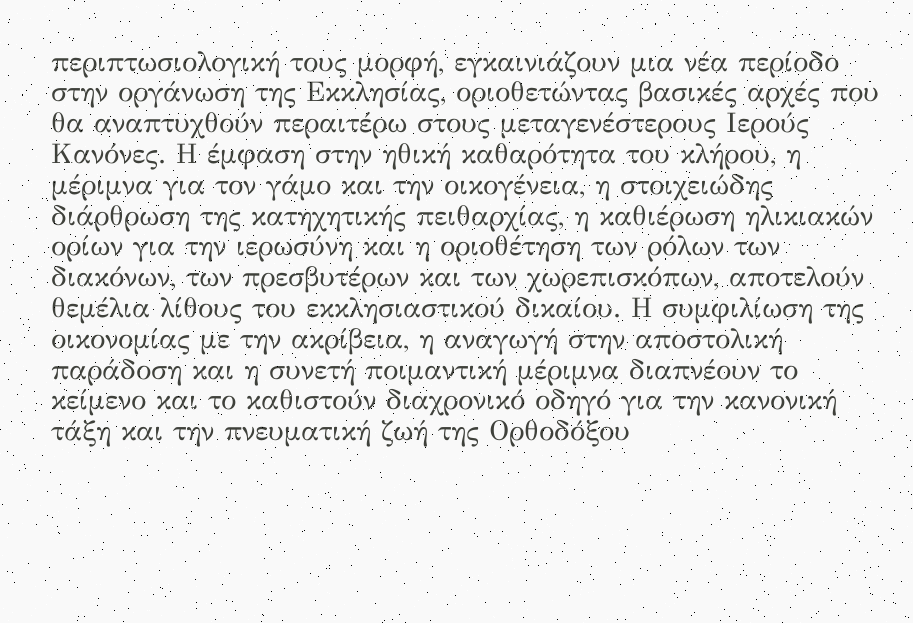περιπτωσιολογική τους μορφή, εγκαινιάζουν μια νέα περίοδο στην οργάνωση της Εκκλησίας, οριοθετώντας βασικές αρχές που θα αναπτυχθούν περαιτέρω στους μεταγενέστερους Ιερούς Κανόνες. Η έμφαση στην ηθική καθαρότητα του κλήρου, η μέριμνα για τον γάμο και την οικογένεια, η στοιχειώδης διάρθρωση της κατηχητικής πειθαρχίας, η καθιέρωση ηλικιακών ορίων για την ιερωσύνη και η οριοθέτηση των ρόλων των διακόνων, των πρεσβυτέρων και των χωρεπισκόπων, αποτελούν θεμέλια λίθους του εκκλησιαστικού δικαίου. Η συμφιλίωση της οικονομίας με την ακρίβεια, η αναγωγή στην αποστολική παράδοση και η συνετή ποιμαντική μέριμνα διαπνέουν το κείμενο και το καθιστούν διαχρονικό οδηγό για την κανονική τάξη και την πνευματική ζωή της Ορθοδόξου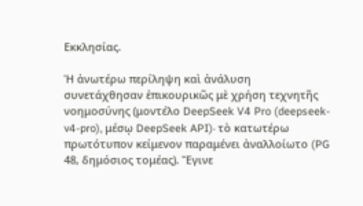Εκκλησίας.

Ἡ ἀνωτέρω περίληψη καὶ ἀνάλυση συνετάχθησαν ἐπικουρικῶς μὲ χρήση τεχνητῆς νοημοσύνης (μοντέλο DeepSeek V4 Pro (deepseek-v4-pro), μέσῳ DeepSeek API)· τὸ κατωτέρω πρωτότυπον κείμενον παραμένει ἀναλλοίωτο (PG 48, δημόσιος τομέας). Ἔγινε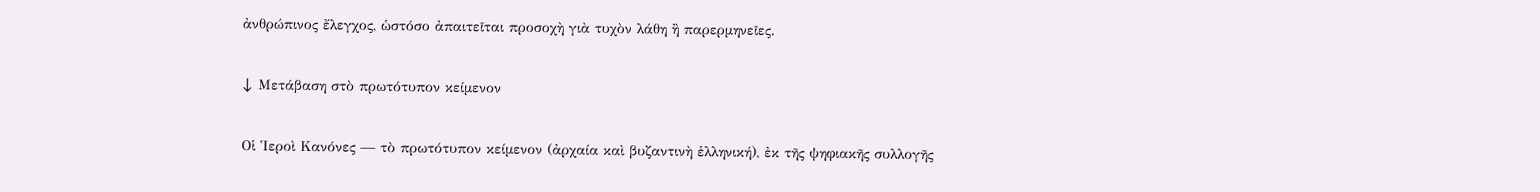ἀνθρώπινος ἔλεγχος, ὡστόσο ἀπαιτεῖται προσοχὴ γιὰ τυχὸν λάθη ἢ παρερμηνεῖες.

↓ Μετάβαση στὸ πρωτότυπον κείμενον

Οἱ Ἱεροὶ Κανόνες — τὸ πρωτότυπον κείμενον (ἀρχαία καὶ βυζαντινὴ ἑλληνική), ἐκ τῆς ψηφιακῆς συλλογῆς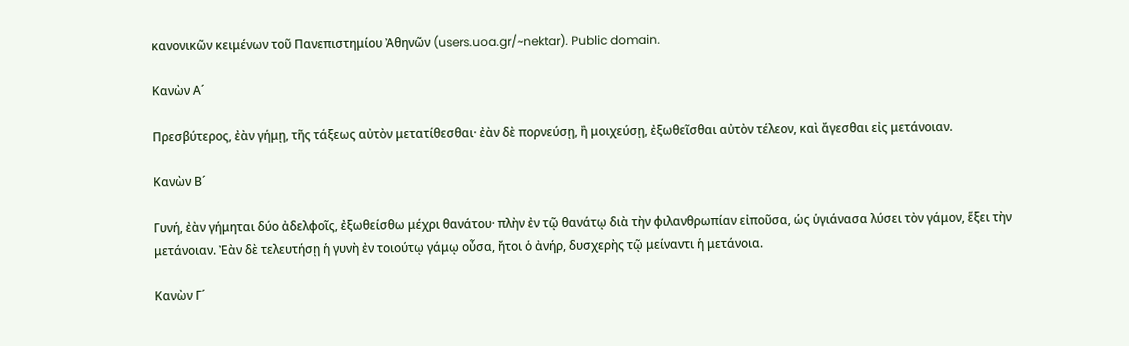κανονικῶν κειμένων τοῦ Πανεπιστημίου Ἀθηνῶν (users.uoa.gr/~nektar). Public domain.

Κανὼν Α´

Πρεσβύτερος, ἐὰν γήμῃ, τῆς τάξεως αὐτὸν μετατίθεσθαι· ἐὰν δὲ πορνεύσῃ, ἢ μοιχεύσῃ, ἐξωθεῖσθαι αὐτὸν τέλεον, καὶ ἄγεσθαι εἰς μετάνοιαν.

Κανὼν Β´

Γυνή, ἐὰν γήμηται δύο ἀδελφοῖς, ἐξωθείσθω μέχρι θανάτου· πλὴν ἐν τῷ θανάτῳ διὰ τὴν φιλανθρωπίαν εἰποῦσα, ὡς ὑγιάνασα λύσει τὸν γάμον, ἕξει τὴν μετάνοιαν. Ἐὰν δὲ τελευτήσῃ ἡ γυνὴ ἐν τοιούτῳ γάμῳ οὖσα, ἤτοι ὁ ἀνήρ, δυσχερὴς τῷ μείναντι ἡ μετάνοια.

Κανὼν Γ´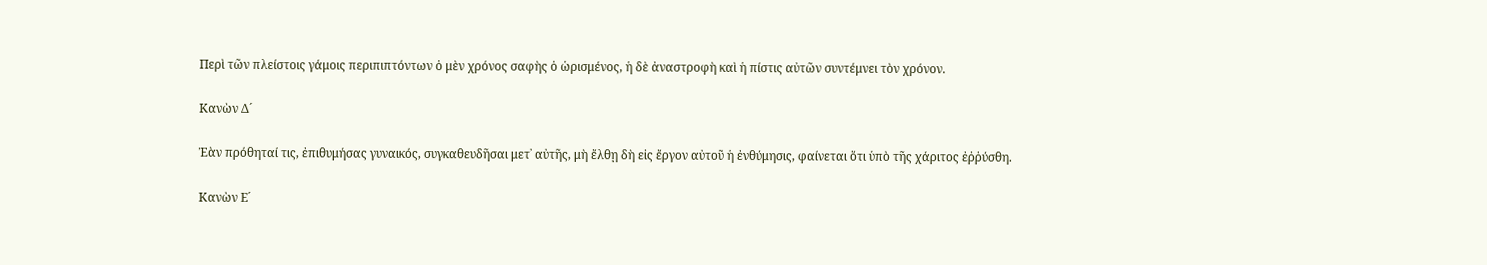Περὶ τῶν πλείστοις γάμοις περιπιπτόντων ὁ μὲν χρόνος σαφὴς ὁ ὡρισμένος, ἡ δὲ ἀναστροφὴ καὶ ἡ πίστις αὐτῶν συντέμνει τὸν χρόνον.

Κανὼν Δ´

Ἐὰν πρόθηταί τις, ἐπιθυμήσας γυναικός, συγκαθευδῆσαι μετ᾽ αὐτῆς, μὴ ἔλθῃ δὴ εἰς ἔργον αὐτοῦ ἡ ἐνθύμησις, φαίνεται ὅτι ὑπὸ τῆς χάριτος ἐῤῥύσθη.

Κανὼν Ε´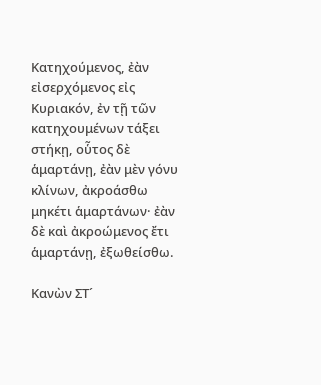Κατηχούμενος, ἐὰν εἰσερχόμενος εἰς Κυριακόν, ἐν τῇ τῶν κατηχουμένων τάξει στήκῃ, οὗτος δὲ ἁμαρτάνῃ, ἐὰν μὲν γόνυ κλίνων, ἀκροάσθω μηκέτι ἁμαρτάνων· ἐὰν δὲ καὶ ἀκροώμενος ἔτι ἁμαρτάνῃ, ἐξωθείσθω.

Κανὼν ΣΤ´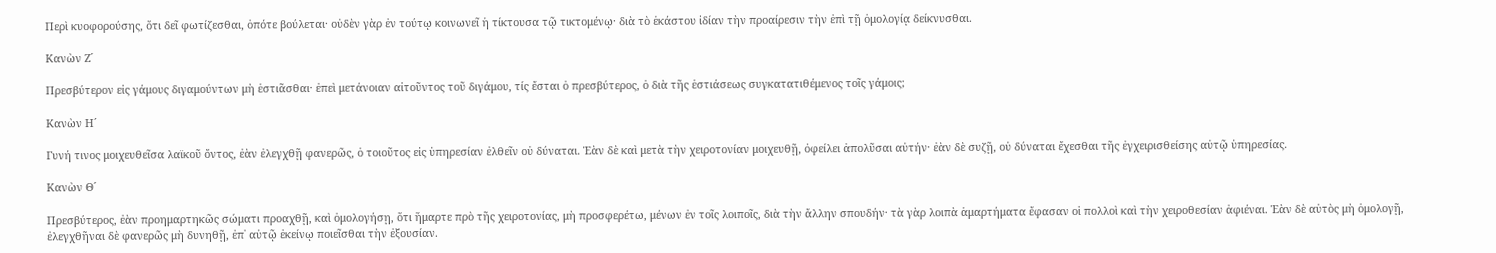Περὶ κυοφορούσης, ὅτι δεῖ φωτίζεσθαι, ὁπότε βούλεται· οὐδὲν γὰρ ἐν τούτῳ κοινωνεῖ ἡ τίκτουσα τῷ τικτομένῳ· διὰ τὸ ἑκάστου ἰδίαν τὴν προαίρεσιν τὴν ἐπὶ τῇ ὁμολογίᾳ δείκνυσθαι.

Κανὼν Ζ´

Πρεσβύτερον εἰς γάμους διγαμούντων μὴ ἑστιᾶσθαι· ἐπεὶ μετάνοιαν αἰτοῦντος τοῦ διγάμου, τίς ἔσται ὁ πρεσβύτερος, ὁ διὰ τῆς ἑστιάσεως συγκατατιθέμενος τοῖς γάμοις;

Κανὼν Η´

Γυνή τινος μοιχευθεῖσα λαϊκοῦ ὄντος, ἐὰν ἐλεγχθῇ φανερῶς, ὁ τοιοῦτος εἰς ὑπηρεσίαν ἐλθεῖν οὐ δύναται. Ἐὰν δὲ καὶ μετὰ τὴν χειροτονίαν μοιχευθῇ, ὀφείλει ἀπολῦσαι αὐτήν· ἐὰν δὲ συζῇ, οὐ δύναται ἔχεσθαι τῆς ἐγχειρισθείσης αὐτῷ ὑπηρεσίας.

Κανὼν Θ´

Πρεσβύτερος, ἐὰν προημαρτηκῶς σώματι προαχθῇ, καὶ ὁμολογήσῃ, ὅτι ἥμαρτε πρὸ τῆς χειροτονίας, μὴ προσφερέτω, μένων ἐν τοῖς λοιποῖς, διὰ τὴν ἄλλην σπουδήν· τὰ γὰρ λοιπὰ ἁμαρτήματα ἔφασαν οἱ πολλοὶ καὶ τὴν χειροθεσίαν ἀφιέναι. Ἐὰν δὲ αὐτὸς μὴ ὁμολογῇ, ἐλεγχθῆναι δὲ φανερῶς μὴ δυνηθῇ, ἐπ᾽ αὐτῷ ἐκείνῳ ποιεῖσθαι τὴν ἐξουσίαν.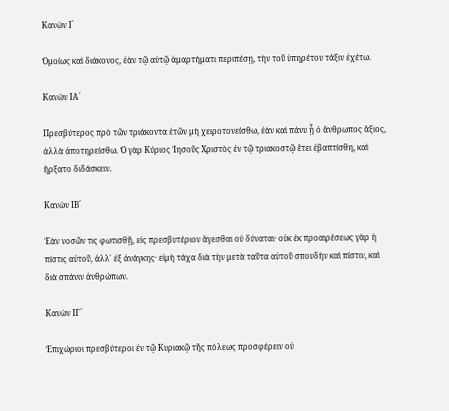Κανὼν Ι´

Ὁμοίως καὶ διάκονος, ἐὰν τῷ αὐτῷ ἁμαρτήματι περιπέσῃ, τὴν τοῦ ὑπηρέτου τάξιν ἐχέτω.

Κανὼν ΙΑ´

Πρεσβύτερος πρὸ τῶν τριάκοντα ἐτῶν μὴ χειροτονείσθω, ἐὰν καὶ πάνυ ᾖ ὁ ἄνθρωπος ἄξιος, ἀλλὰ ἀποτηρείσθω. Ὁ γὰρ Κύριος Ἰησοῦς Χριστὸς ἐν τῷ τριακοστῷ ἔτει ἐβαπτίσθη, καὶ ἤρξατο διδάσκειν.

Κανὼν ΙΒ´

Ἐὰν νοσῶν τις φωτισθῇ, εἰς πρεσβυτέριον ἄγεσθαι οὐ δύναται· οὐκ ἐκ προαιρέσεως γὰρ ἡ πίστις αὐτοῦ, ἀλλ᾽ ἐξ ἀνάγκης· εἰμὴ τάχα διὰ τὴν μετὰ ταῦτα αὐτοῦ σπουδὴν καὶ πίστιν, καὶ διὰ σπάνιν ἀνθρώπων.

Κανὼν ΙΓ´

Ἐπιχώριοι πρεσβύτεροι ἐν τῷ Κυριακῷ τῆς πόλεως προσφέρειν οὐ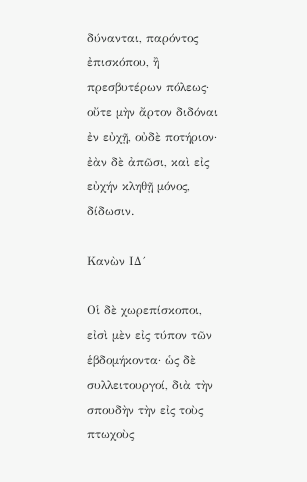δύνανται, παρόντος ἐπισκόπου, ἢ πρεσβυτέρων πόλεως· οὔτε μὴν ἄρτον διδόναι ἐν εὐχῇ, οὐδὲ ποτήριον· ἐὰν δὲ ἀπῶσι, καὶ εἰς εὐχήν κληθῇ μόνος, δίδωσιν.

Κανὼν ΙΔ´

Οἱ δὲ χωρεπίσκοποι, εἰσὶ μὲν εἰς τύπον τῶν ἑβδομήκοντα· ὡς δὲ συλλειτουργοί, διὰ τὴν σπουδὴν τὴν εἰς τοὺς πτωχοὺς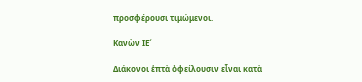προσφέρουσι τιμώμενοι.

Κανὼν ΙΕ´

Διάκονοι ἑπτὰ ὀφείλουσιν εἶναι κατὰ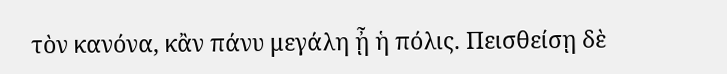τὸν κανόνα, κἂν πάνυ μεγάλη ᾖ ἡ πόλις. Πεισθείσῃ δὲ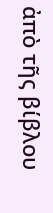ἀπὸ τῆς βίβλου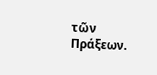τῶν Πράξεων.